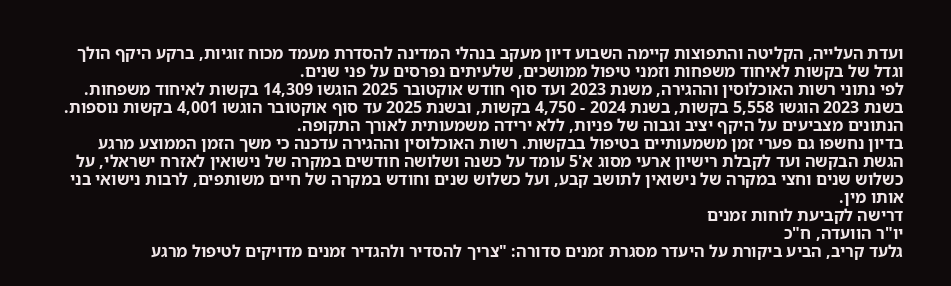ועדת העלייה, הקליטה והתפוצות קיימה השבוע דיון מעקב בנהלי המדינה להסדרת מעמד מכוח זוגיות, ברקע היקף הולך וגדל של בקשות לאיחוד משפחות וזמני טיפול ממושכים, שלעיתים נפרסים על פני שנים.
לפי נתוני רשות האוכלוסין וההגירה, משנת 2023 ועד סוף חודש אוקטובר 2025 הוגשו 14,309 בקשות לאיחוד משפחות. בשנת 2023 הוגשו 5,558 בקשות, בשנת 2024 - 4,750 בקשות, ובשנת 2025 עד סוף אוקטובר הוגשו 4,001 בקשות נוספות. הנתונים מצביעים על היקף יציב וגבוה של פניות, ללא ירידה משמעותית לאורך התקופה.
בדיון נחשפו גם פערי זמן משמעותיים בטיפול בבקשות. רשות האוכלוסין וההגירה עדכנה כי משך הזמן הממוצע מרגע הגשת הבקשה ועד לקבלת רישיון ארעי מסוג א'5 עומד על כשנה ושלושה חודשים במקרה של נישואין לאזרח ישראלי, על כשלוש שנים וחצי במקרה של נישואין לתושב קבע, ועל כשלוש שנים וחודש במקרה של חיים משותפים, לרבות נישואי בני אותו מין.
דרישה לקביעת לוחות זמנים
יו"ר הוועדה, ח"כ
גלעד קריב, הביע ביקורת על היעדר מסגרת זמנים סדורה: "צריך להסדיר ולהגדיר זמנים מדויקים לטיפול מרגע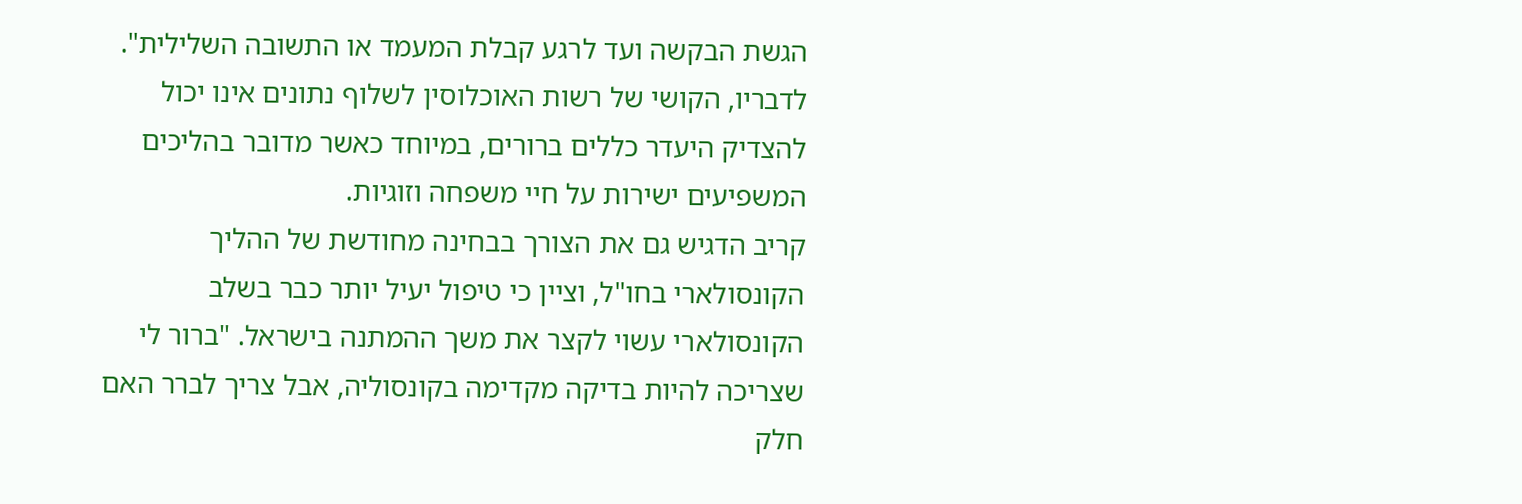הגשת הבקשה ועד לרגע קבלת המעמד או התשובה השלילית". לדבריו, הקושי של רשות האוכלוסין לשלוף נתונים אינו יכול להצדיק היעדר כללים ברורים, במיוחד כאשר מדובר בהליכים המשפיעים ישירות על חיי משפחה וזוגיות.
קריב הדגיש גם את הצורך בבחינה מחודשת של ההליך הקונסולארי בחו"ל, וציין כי טיפול יעיל יותר כבר בשלב הקונסולארי עשוי לקצר את משך ההמתנה בישראל. "ברור לי שצריכה להיות בדיקה מקדימה בקונסוליה, אבל צריך לברר האם חלק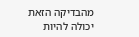מהבדיקה הזאת יכולה להיות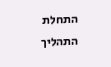התחלת התהליך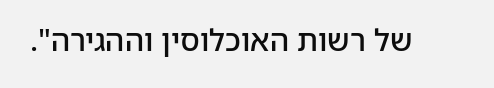של רשות האוכלוסין וההגירה".